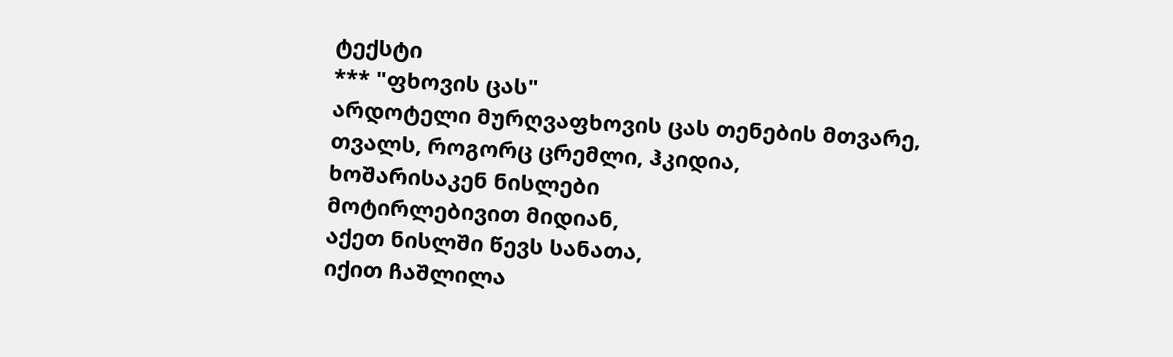ტექსტი
*** "ფხოვის ცას"
არდოტელი მურღვაფხოვის ცას თენების მთვარე,
თვალს, როგორც ცრემლი, ჰკიდია,
ხოშარისაკენ ნისლები
მოტირლებივით მიდიან,
აქეთ ნისლში წევს სანათა,
იქით ჩაშლილა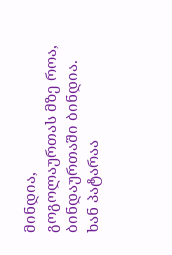მინდია,
გოგოლაურთას მზე როა,
ბინდაურთაში ბინდია.
ხან პატარაა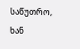საწუთრო,
ხან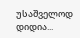უსაშველოდ დიდია...